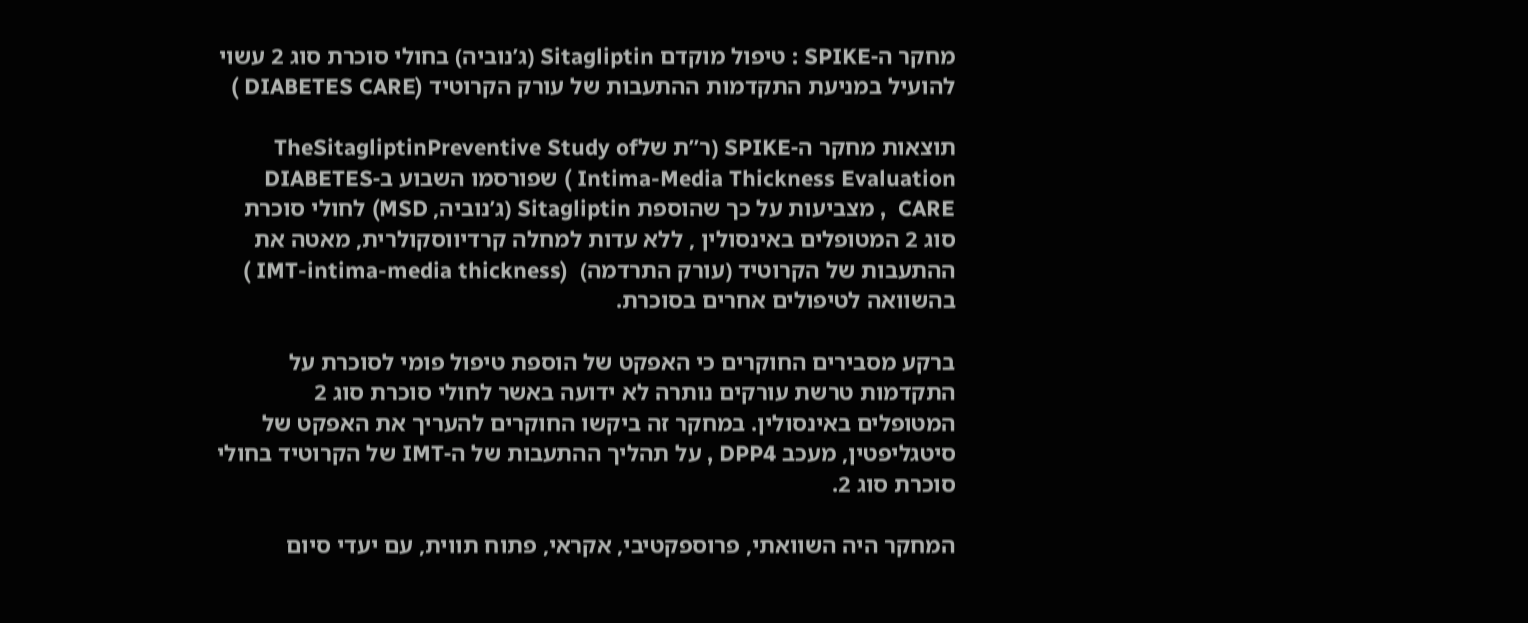מחקר ה-SPIKE : טיפול מוקדם Sitagliptin (ג’נוביה) בחולי סוכרת סוג 2 עשוי להועיל במניעת התקדמות ההתעבות של עורק הקרוטיד (DIABETES CARE )

תוצאות מחקר ה-SPIKE (ר”ת שלTheSitagliptinPreventive Study of Intima-Media Thickness Evaluation ) שפורסמו השבוע ב-DIABETES CARE  , מצביעות על כך שהוספת Sitagliptin (ג’נוביה, MSD) לחולי סוכרת סוג 2 המטופלים באינסולין , ללא עדות למחלה קרדיווסקולרית, מאטה את ההתעבות של הקרוטיד (עורק התרדמה)  (IMT-intima-media thickness )  בהשוואה לטיפולים אחרים בסוכרת.

ברקע מסבירים החוקרים כי האפקט של הוספת טיפול פומי לסוכרת על התקדמות טרשת עורקים נותרה לא ידועה באשר לחולי סוכרת סוג 2 המטופלים באינסולין. במחקר זה ביקשו החוקרים להעריך את האפקט של סיטגליפטין, מעכב DPP4 , על תהליך ההתעבות של ה-IMT של הקרוטיד בחולי סוכרת סוג 2.

המחקר היה השוואתי, פרוספקטיבי, אקראי, פתוח תווית, עם יעדי סיום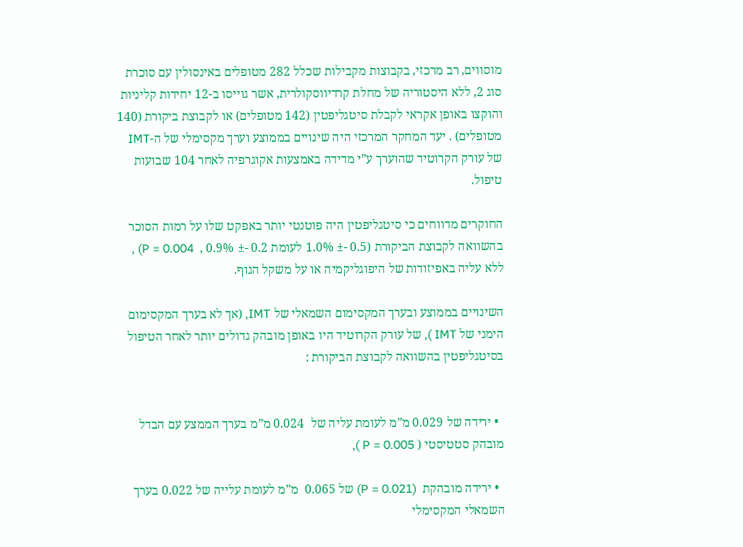מוסווים, רב מרכזי, בקבוצות מקבילות שכלל 282 מטופלים באינסולין עם סוכרת סוג 2, ללא היסטוריה של מחלת קרדיווסקולרית, אשר גוייסו ב-12 יחידות קליניות והוקצו באופן אקראי לקבלת סיטגליפטין (142 מטופלים) או לקבוצת ביקורת (140 מטופלים) . יעד המחקר המרכזי היה שינויים בממוצע וערך מקסימלי של ה-IMT של עורק הקרוטיד שהוערך ע”י מדידה באמצעות אקוגרפיה לאחר 104 שבועות טיפול.

החוקרים מדווחים כי סיטגליפטין היה פוטנטי יותר באפקט שלו על רמות הסוכר בהשוואה לקבוצת הביקורת (0.5 -± 1.0% לעומת 0.2 -± 0.9% ,  P = 0.004) , ללא עליה באפיזודות של היפוגליקמיה או על משקל הגוף.

השינויים בממוצע ובערך המקסימום השמאלי של IMT, (אך לא בערך המקסימום הימני של IMT ), של עורק הקרוטיד היו באופן מובהק גדולים יותר לאחר הטיפול בסיטגליפטין בהשוואה לקבוצת הביקורת :


  • ירידה של 0.029 מ”מ לעומת עליה של  0.024 מ”מ בערך הממצע עם הבדל מובהק סטטיסטי ( P = 0.005 ),

  • ירידה מובהקת  (P = 0.021) של 0.065  מ”מ לעומת עלייה של 0.022 בערך השמאלי המקסימלי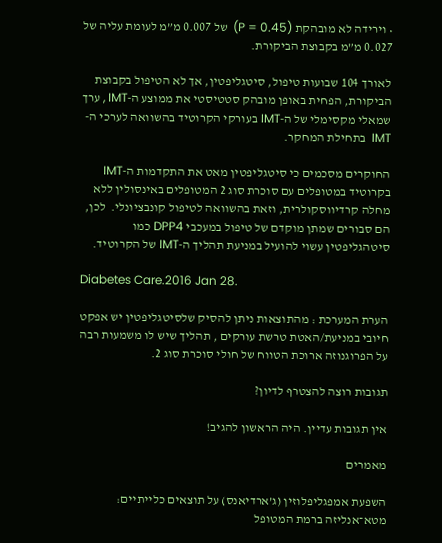• וירידה לא מובהקת (P = 0.45)  של 0.007 מ”מ לעומת עליה של 0.027 מ”מ בקבוצת הביקורת.

לאורך 104 שבועות טיפול, סיטגליפטין, אך לא הטיפול בקבוצת הביקורת, הפחית באופן מובהק סטטיסטי את ממוצע ה-IMT , ערך שמאלי מקסימלי של ה-IMT בעורקי הקרוטיד בהשוואה לערכי ה-IMT  בתחילת המחקר.

החוקרים מסכמים כי סיטגליפטין מאט את התקדמות ה-IMT בקרוטיד במטופלים עם סוכרת סוג 2 המטופלים באינסולין ללא מחלה קרדיווסקולרית, וזאת בהשוואה לטיפול קונבציונלי.  לכן, הם סבורים שמתן מוקדם של טיפול במעכבי DPP4 כמו סיטהגליפטין עשוי להועיל במניעת תהליך ה-IMT של הקרוטיד.

Diabetes Care.2016 Jan 28.

הערת המערכת : מהתוצאות ניתן להסיק שלסיטגליפטין יש אפקט חיובי במניעת/האטת טרשת עורקים , תהליך שיש לו משמעות רבה על הפרוגנוזה ארוכת הטווח של חולי סוכרת סוג 2.

תגובות רוצה להצטרף לדיון?

אין תגובות עדיין. היה הראשון להגיב!

מאמרים

השפעת אמפגליפלוזין (ג’ארדיאנס) על תוצאים כלייתיים: מטא־אנליזה ברמת המטופל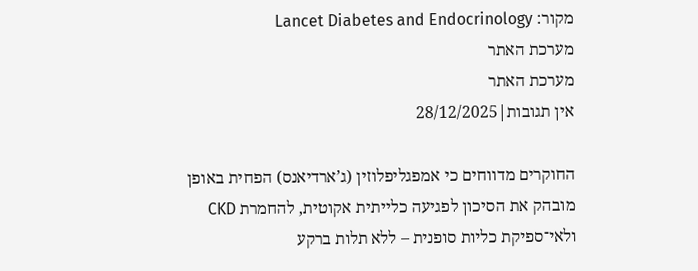מקור: Lancet Diabetes and Endocrinology
מערכת האתר
מערכת האתר
אין תגובות|28/12/2025

החוקרים מדווחים כי אמפגליפלוזין (ג’ארדיאנס) הפחית באופן מובהק את הסיכון לפגיעה כלייתית אקוטית, להחמרת CKD ולאי־ספיקת כליות סופנית – ללא תלות ברקע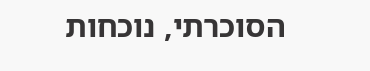הסוכרתי, נוכחות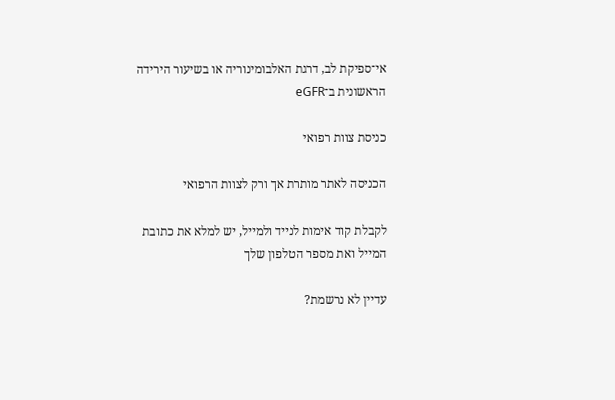אי־ספיקת לב, דרגת האלבומינוריה או בשיעור הירידה הראשונית ב־eGFR

כניסת צוות רפואי

הכניסה לאתר מותרת אך ורק לצוות הרפואי

לקבלת קוד אימות לנייד ולמייל, יש למלא את כתובת המייל ואת מספר הטלפון שלך

עדיין לא נרשמת?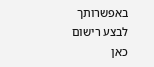באפשרותך לבצע רישום כאן